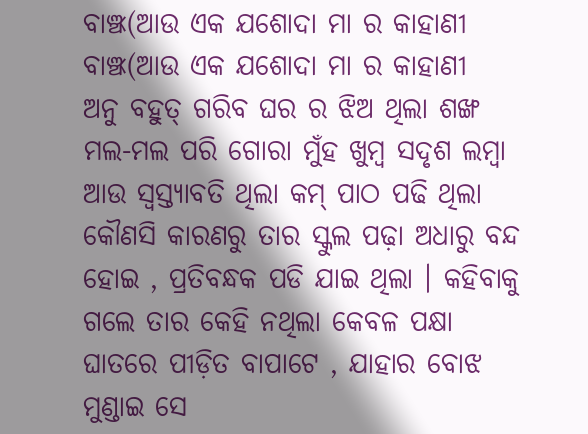ବାଞ୍ଝ(ଆଉ ଏକ ଯଶୋଦା ମା ର କାହାଣୀ
ବାଞ୍ଝ(ଆଉ ଏକ ଯଶୋଦା ମା ର କାହାଣୀ
ଅନୁ ବହୁତ୍ ଗରିବ ଘର ର ଝିଅ ଥିଲା ଶଙ୍ଖ ମଲ-ମଲ ପରି ଗୋରା ମୁଁହ ଖୁମ୍ବ ସଦୃଶ ଲମ୍ବା ଆଉ ସ୍ଵସ୍ତ୍ୟାବତି ଥିଲା କମ୍ ପାଠ ପଢି ଥିଲା କୌଣସି କାରଣରୁ ତାର ସ୍କୁଲ ପଢ଼ା ଅଧାରୁ ବନ୍ଦ ହୋଇ , ପ୍ରତିବନ୍ଧକ ପଡି ଯାଇ ଥିଲା । କହିବାକୁ ଗଲେ ତାର କେହି ନଥିଲା କେବଳ ପକ୍ଷା ଘାତରେ ପୀଡ଼ିତ ବାପାଟେ , ଯାହାର ବୋଝ ମୁଣ୍ଡାଇ ସେ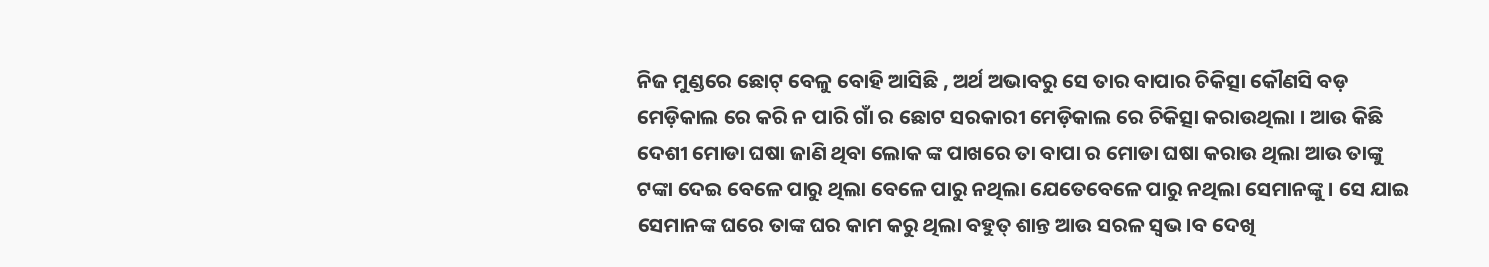ନିଜ ମୁଣ୍ଡରେ ଛୋଟ୍ ବେଳୁ ବୋହି ଆସିଛି , ଅର୍ଥ ଅଭାବରୁ ସେ ତାର ବାପାର ଚିକିତ୍ସା କୌଣସି ବଡ଼ ମେଡ଼ିକାଲ ରେ କରି ନ ପାରି ଗାଁ ର ଛୋଟ ସରକାରୀ ମେଡ଼ିକାଲ ରେ ଚିକିତ୍ସା କରାଉଥିଲା । ଆଉ କିଛି ଦେଶୀ ମୋଡା ଘଷା ଜାଣି ଥିବା ଲୋକ ଙ୍କ ପାଖରେ ତା ବାପା ର ମୋଡା ଘଷା କରାଉ ଥିଲା ଆଉ ତାଙ୍କୁ ଟଙ୍କା ଦେଇ ବେଳେ ପାରୁ ଥିଲା ବେଳେ ପାରୁ ନଥିଲା ଯେତେବେଳେ ପାରୁ ନଥିଲା ସେମାନଙ୍କୁ । ସେ ଯାଇ ସେମାନଙ୍କ ଘରେ ତାଙ୍କ ଘର କାମ କରୁ ଥିଲା ବହୁତ୍ ଶାନ୍ତ ଆଉ ସରଳ ସ୍ଵଭ।ବ ଦେଖି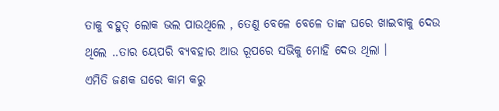ତାକୁ ବହୁତ୍ ଲୋକ ଭଲ ପାଉଥିଲେ , ତେଣୁ ବେଳେ ବେଳେ ତାଙ୍କ ଘରେ ଖାଇବାକୁ ଦେଉ ଥିଲେ ..ତାର ୟେପରି ବ୍ୟବହାର ଆଉ ରୂପରେ ସଭିକୁ ମୋହି ଦେଉ ଥିଲା ।
ଏମିତି ଜଣକ ଘରେ କାମ କରୁ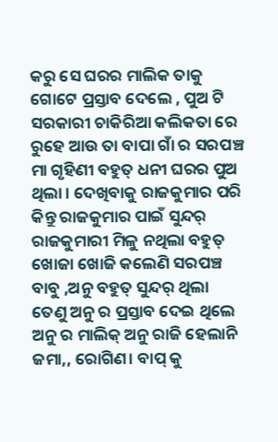କରୁ ସେ ଘରର ମାଲିକ ତାକୁ ଗୋଟେ ପ୍ରସ୍ତାବ ଦେଲେ , ପୁଅ ଟି ସରକାରୀ ଚାକିରିଆ କଲିକତା ରେ ରୁହେ ଆଉ ତା ବାପା ଗାଁ ର ସରପଞ୍ଚ ମା ଗୃହିଣୀ ବହୁତ୍ ଧନୀ ଘରର ପୁଅ ଥିଲା । ଦେଖିବାକୁ ରାଜକୁମାର ପରି କିନ୍ତୁ ରାଜକୁମାର ପାଇଁ ସୁନ୍ଦର୍ ରାଜକୁମାରୀ ମିଳୁ ନଥିଲା ବହୁତ୍ ଖୋଜା ଖୋଜି କଲେଣି ସରପଞ୍ଚ ବାବୁ ,ଅନୁ ବହୁତ୍ ସୁନ୍ଦର୍ ଥିଲା ତେଣୁ ଅନୁ ର ପ୍ରସ୍ତାବ ଦେଇ ଥିଲେ ଅନୁ ର ମାଲିକ୍ ଅନୁ ରାଜି ହେଲାନି ଜମା,, ରୋଗିଣ। ବାପ୍ କୁ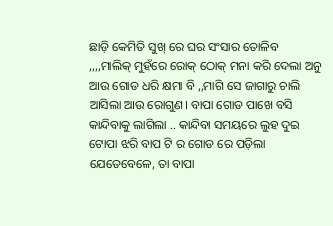ଛାଡ଼ି କେମିତି ସୁଖ୍ ରେ ଘର ସଂସାର ତୋଳିବ ,,,,ମାଲିକ୍ ମୁହଁରେ ରୋକ୍ ଠୋକ୍ ମନା କରି ଦେଲା ଅନୁ ଆଉ ଗୋଡ ଧରି କ୍ଷମା ବି ,,ମାଗି ସେ ଜାଗାରୁ ଚାଲି ଆସିଲା ଆଉ ରୋଗୁଣ। ବାପା ଗୋଡ ପାଖେ ବସି କାନ୍ଦିବାକୁ ଲାଗିଲା .. କାନ୍ଦିବା ସମୟରେ ଲୁହ ଦୁଇ ଟୋପା ଝରି ବାପ ଟି ର ଗୋଡ ରେ ପଡ଼ିଲା ଯେତେବେଳେ, ତା ବାପା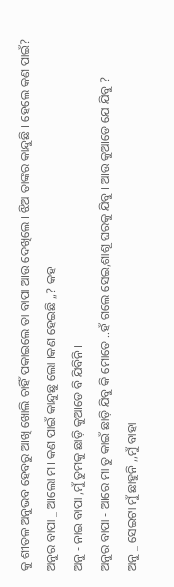କୁ ଶୀତଳ ଅନୁଭବ ହେବରୁ ଆଖି ଖୋଲି ଚାହିଁ ପକାଇଲେ ତା ବାପା ଆଉ ଦେଖିଲେ । ଝିଅ ତାଙ୍କର କାନ୍ଦୁଛି । ହେଲେ କଣ ପାଇଁ?
ଅନୁର ବାପା _ ଆଲୋ ମ। କଣ ପାଇଁ କାନ୍ଦୁଛୁ ଲୋ ।କଣ ହେଇଛି ,,? କହ
ଅନୁ - ନାଇ ବାପା ,ମୁଁ ତୁମକୁ ଛାଡ଼ି କୁଆଡେ ବି ଯିବିନି ।
ଅନୁର ବାପା - ଆରେ ମା ତୁ କାଇଁ ଛାଡ଼ି ଯିବୁ କି ମୋତେ ..ହଁ ଗଲେ ସେଇ,ଶାଶୂ ଘରକୁ ଯିବୁ । ଆଉ କୁଆଡେ ଯେ ଯିବୁ ?
ଅନୁ _ ସେଇଟା ମୁଁ ଛାହୁନି ,,ମୁଁ ବାହା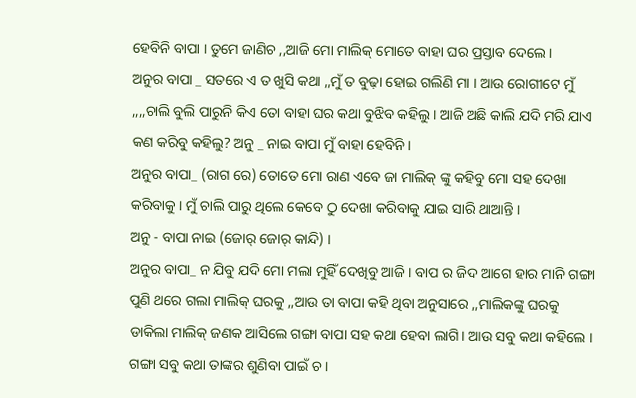ହେବିନି ବାପା । ତୁମେ ଜାଣିଚ ,,ଆଜି ମୋ ମାଲିକ୍ ମୋତେ ବାହା ଘର ପ୍ରସ୍ତାବ ଦେଲେ ।
ଅନୁର ବାପା _ ସତରେ ଏ ତ ଖୁସି କଥା ,,ମୁଁ ତ ବୁଢ଼ା ହୋଇ ଗଲିଣି ମା । ଆଉ ରୋଗୀଟେ ମୁଁ ,,,,ଚାଲି ବୁଲି ପାରୁନି କିଏ ତୋ ବାହା ଘର କଥା ବୁଝିବ କହିଲୁ । ଆଜି ଅଛି କାଲି ଯଦି ମରି ଯାଏ କଣ କରିବୁ କହିଲୁ? ଅନୁ _ ନାଇ ବାପା ମୁଁ ବାହା ହେବିନି ।
ଅନୁର ବାପା_ (ରାଗ ରେ) ତୋତେ ମୋ ରାଣ ଏବେ ଜା ମାଲିକ୍ ଙ୍କୁ କହିବୁ ମୋ ସହ ଦେଖା କରିବାକୁ । ମୁଁ ଚାଲି ପାରୁ ଥିଲେ କେବେ ଠୁ ଦେଖା କରିବାକୁ ଯାଇ ସାରି ଥାଆନ୍ତି ।
ଅନୁ - ବାପା ନାଇ (ଜୋର୍ ଜୋର୍ କାନ୍ଦି) ।
ଅନୁର ବାପା_ ନ ଯିବୁ ଯଦି ମୋ ମଲା ମୁହିଁ ଦେଖିବୁ ଆଜି । ବାପ ର ଜିଦ ଆଗେ ହାର ମାନି ଗଙ୍ଗା ପୁଣି ଥରେ ଗଲା ମାଲିକ୍ ଘରକୁ ,,ଆଉ ତା ବାପା କହି ଥିବା ଅନୁସାରେ ,,ମାଲିକଙ୍କୁ ଘରକୁ ଡାକିଲା ମାଲିକ୍ ଜଣକ ଆସିଲେ ଗଙ୍ଗା ବାପା ସହ କଥା ହେବା ଲାଗି। ଆଉ ସବୁ କଥା କହିଲେ । ଗଙ୍ଗା ସବୁ କଥା ତାଙ୍କର ଶୁଣିବା ପାଇଁ ଚ।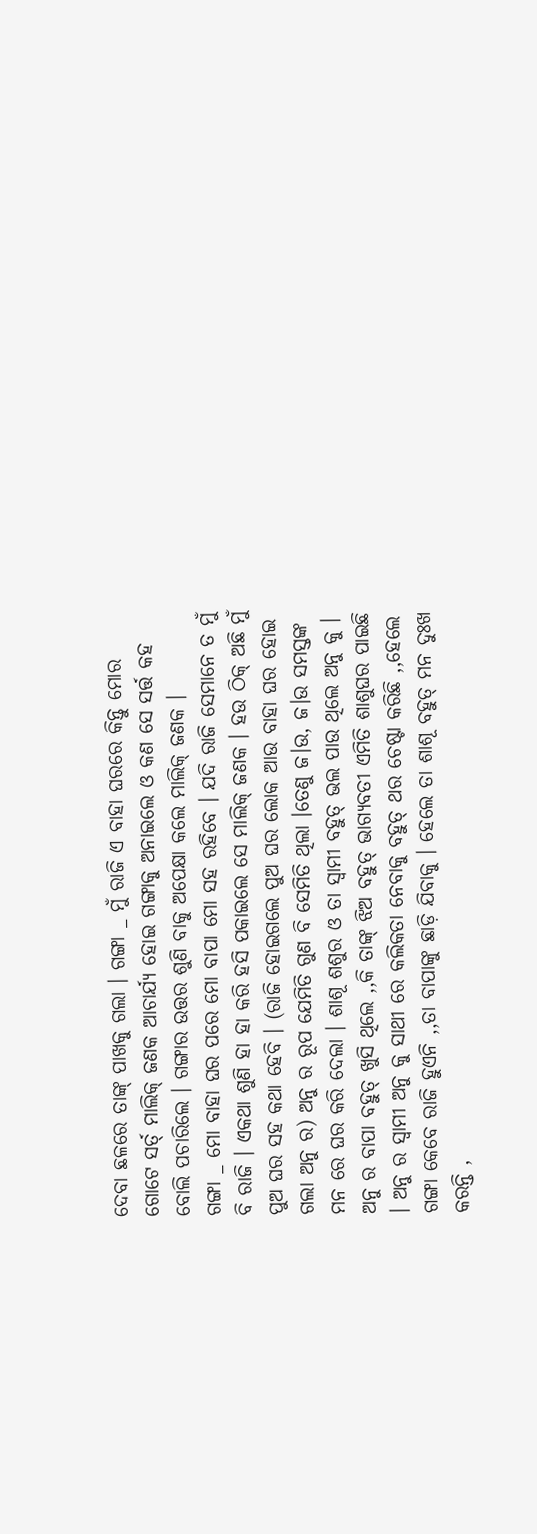ଦେବା ଛଳରେ ତାଙ୍କ୍ ପାଖକୁ ଗଲା । ଗଙ୍ଗା _ ମୁଁ ରାଜି ଏ ବାହା ଘରରେ କିନ୍ତୁ ମୋର ଗୋଟେ ସର୍ତ୍ ମାଲିକ୍ ଜଣକ ଆଚାର୍ଯ୍ୟ ହୋଇ ଗଙ୍ଗାକୁ ଅନାଇଲେ ଓ କଣ ସେ ସର୍ତ୍ତ କହ ବୋଲି ପଚାରିଲେ । ଗଙ୍ଗାର ଉତ୍ତର ଶୁଣି ବାକୁ ଅପେକ୍ଷା କଲେ ମାଲିକ୍ ଜଣକ ।
ଗଙ୍ଗା _ ମୋ ବାହା ଘର ପରେ ମୋ ବାପା ମୋ ସହ ରହିବେ । ଯଦି ରାଜି ସେମାନେ ତ ମୁଁ ବି ରାଜି । ଏକଥା ଶୁଣି ହା ହା କରି ହସି ପକାଇଲେ ସେ ମାଲିକ୍ ଜଣକ । ହଉ ଠିକ୍ ଅଛି ମୁଁ ପୁଅ ଘର ସହ କଥା ହେବି । (ରାଜି ହୋଇଗଲେ ପୁଅ ଘର ଲୋକ ଆଉ ବାହା ଘର ହୋଇ ଗଲା ଅନୁ ର) ଅନୁ ର ରୂପ ଯେମିତି ଗୁଣ ବି ସେମିତି ଥିଲା ।ତେଣୁ ଜ।ଉ, ଜ।ଉ ସମସ୍ତଙ୍କ ମନ ରେ ଘର କରି ଦେଲା । ଶାଶୂ ଶଶୁର ଓ ତା ସ୍ଵାମୀ ବହୁତ୍ ଭଲ ପାଉ ଥିଲେ ଅନୁ କୁ । ଅନୁ ର ବାପା ବହୁତ୍ ଖୁସି ଥିଲେ ,,କି ତାଙ୍କ୍ ଝିଅ ବହୁତ୍ ଭାଗ୍ୟବତୀ ଏମିତି ଶାଶୁଘର ପାଇଛି । ଅନୁ ର ସ୍ଵାମୀ ଅନୁ କୁ ସାଥୀ ରେ କଲିକତା ନେବାକୁ ବହୁତ୍ ଥର ଚେଷ୍ଟା କରିଛି ,,ହେଲେ ଗଙ୍ଗା କେବେ ରାଜି ହୁଏନି ,,ତା ବାପାଙ୍କୁ ଛାଡ଼ି ଯିବାକୁ । ହେଲେ ତା ଶାଶୂ ବହୁତ୍ ମନ ଦୁଃଖ କରନ୍ତି ,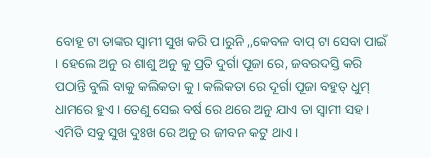ବୋହୂ ଟା ତାଙ୍କର ସ୍ଵାମୀ ସୁଖ କରି ପ।ରୁନି ,,କେବଳ ବାପ୍ ଟା ସେବା ପାଇଁ । ହେଲେ ଅନୁ ର ଶାଶୁ ଅନୁ କୁ ପ୍ରତି ଦୁର୍ଗା ପୂଜା ରେ, ଜବରଦସ୍ତି କରି ପଠାନ୍ତି ବୁଲି ବାକୁ କଲିକତା କୁ । କଲିକତା ରେ ଦୂର୍ଗା ପୂଜା ବହୁତ୍ ଧୁମ୍ ଧାମରେ ହୁଏ। ତେଣୁ ସେଇ ବର୍ଷ ରେ ଥରେ ଅନୁ ଯାଏ ତା ସ୍ଵାମୀ ସହ । ଏମିତି ସବୁ ସୁଖ ଦୁଃଖ ରେ ଅନୁ ର ଜୀବନ କଟୁ ଥାଏ ।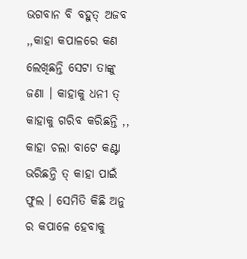ଭଗବାନ ବି ବହୁତ୍ ଅଜବ ,,କାହା କପାଳରେ କଣ ଲେଖିଛନ୍ତି ସେଟା ତାଙ୍କୁ ଜଣା । କାହାକୁ ଧନୀ ତ୍ କାହାକୁ ଗରିବ କରିଛନ୍ତି ,, କାହା ଚଲା ବାଟେ କଣ୍ଟା ଭରିଛନ୍ତି ତ୍ କାହା ପାଇଁ ଫୁଲ । ସେମିତି କିଛି ଅନୁ ର କପାଳେ ହେବାକୁ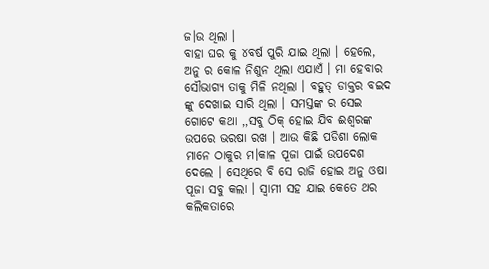ଜ।ଉ ଥିଲା ।
ବାହା ଘର କୁ ୪ବର୍ଷ ପୁରି ଯାଇ ଥିଲା । ହେଲେ, ଅନୁ ର କୋଳ ନିଶୁନ ଥିଲା ଏଯାଏଁ । ମା ହେବାର ସୌଭାଗ୍ୟ ତାକୁ ମିଳି ନଥିଲା । ବହୁତ୍ ଡାକ୍ତର ବଇଦ ଙ୍କୁ ଦେଖାଇ ସାରି ଥିଲା । ସମସ୍ତଙ୍କ ର ସେଇ ଗୋଟେ କଥା ,,ସବୁ ଠିକ୍ ହୋଇ ଯିବ ଈଶ୍ବରଙ୍କ ଉପରେ ଭରଷା ରଖ । ଆଉ କିଛି ପଡିଶା ଲୋକ ମାନେ ଠାକୁର ମ।କାଳ ପୂଜା ପାଇଁ ଉପଦେଶ ଦେଲେ । ସେଥିରେ ବି ସେ ରାଜି ହୋଇ ଅନୁ ଓଷା ପୂଜା ସବୁ କଲା । ସ୍ଵାମୀ ସହ ଯାଇ କେତେ ଥର କଲିକତାରେ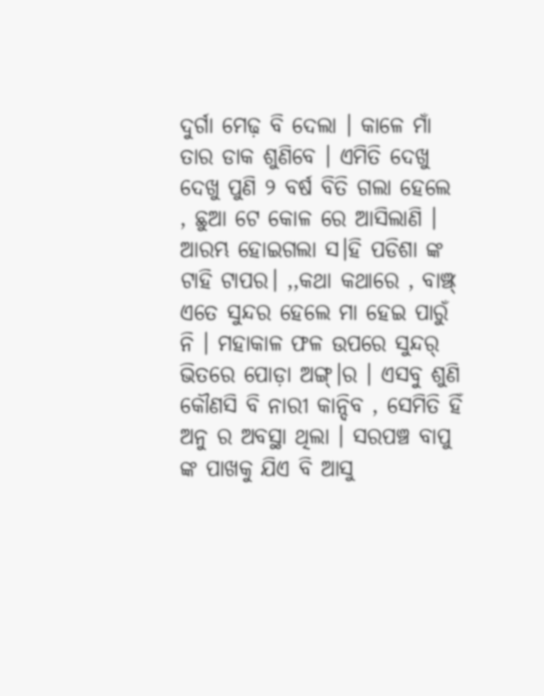ଦୁର୍ଗା ମେଢ଼ ବି ଦେଲା । କାଳେ ମାଁ ତାର ଡାକ ଶୁଣିବେ । ଏମିତି ଦେଖୁ ଦେଖୁ ପୁଣି ୨ ବର୍ଷ ବିତି ଗଲା ହେଲେ , ଛୁଆ ଟେ କୋଳ ରେ ଆସିଲାଣି । ଆରମ୍ଭ ହୋଇଗଲା ସ।ହି ପଡିଶା ଙ୍କ ଟାହି ଟାପର। ,,କଥା କଥାରେ , ବାଞ୍ଝ୍ ଏତେ ସୁନ୍ଦର ହେଲେ ମା ହେଇ ପାରୁଁ ନି । ମହାକାଳ ଫଳ ଉପରେ ସୁନ୍ଦର୍ ଭିତରେ ପୋଡ଼ା ଅଙ୍ଗ୍।ର । ଏସବୁ ଶୁଣି କୌଣସି ବି ନାରୀ କାନ୍ଦିବ , ସେମିତି ହିଁ ଅନୁ ର ଅବସ୍ଥା ଥିଲା । ସରପଞ୍ଚ ବାପୁ ଙ୍କ ପାଖକୁ ଯିଏ ବି ଆସୁ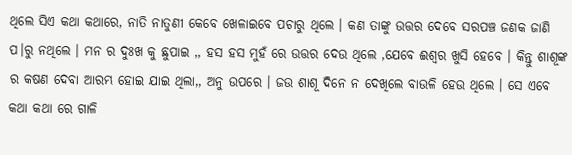ଥିଲେ ସିଏ କଥା କଥାରେ, ନାତି ନାତୁଣୀ କେବେ ଖେଳାଇବେ ପଚାରୁ ଥିଲେ । କଣ ତାଙ୍କୁ ଉତ୍ତର ଦେବେ ସରପଞ୍ଚ ଜଣକ ଜାଣି ପ।ରୁ ନଥିଲେ । ମନ ର ଦୁଃଖ କୁ ଛୁପାଇ ,, ହସ ହସ ମୁହଁ ରେ ଉତ୍ତର ଦେଉ ଥିଲେ ,ଯେବେ ଈଶ୍ୱର ଖୁସି ହେବେ । କିନ୍ତୁ ଶାଶୂଙ୍କ ର କଷଣ ଦେବା ଆରମ୍ଭ ହୋଇ ଯାଇ ଥିଲା,, ଅନୁ ଉପରେ । ଜଉ ଶାଶୂ ଦିନେ ନ ଦେଖିଲେ ବାଉଳି ହେଉ ଥିଲେ । ସେ ଏବେ କଥା କଥା ରେ ଗାଳି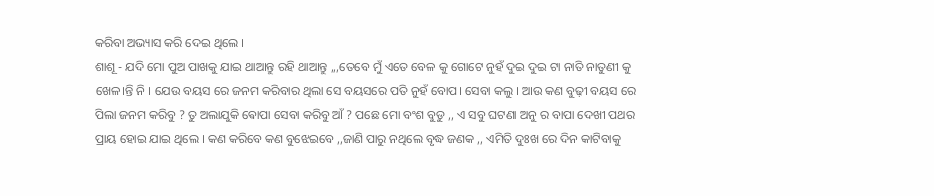କରିବା ଅଭ୍ୟାସ କରି ଦେଇ ଥିଲେ ।
ଶାଶୂ - ଯଦି ମୋ ପୁଅ ପାଖକୁ ଯାଇ ଥାଆନ୍ତୁ ରହି ଥାଆନ୍ତୁ ,,,ତେବେ ମୁଁ ଏତେ ବେଳ କୁ ଗୋଟେ ନୁହଁ ଦୁଇ ଦୁଇ ଟା ନାତି ନାତୁଣୀ କୁ ଖେଳ।ନ୍ତି ନି । ଯେଉ ବୟସ ରେ ଜନମ କରିବାର ଥିଲା ସେ ବୟସରେ ପତି ନୁହଁ ବୋପ। ସେବା କଲୁ । ଆଉ କଣ ବୁଢ଼ୀ ବୟସ ରେ ପିଲା ଜନମ କରିବୁ ? ତୁ ଅଲାଯୁକି ଵୋପା ସେବା କରିବୁ ଆଁ ? ପଛେ ମୋ ବଂଶ ବୁଡୁ ,, ଏ ସବୁ ଘଟଣା ଅନୁ ର ବାପା ଦେଖୀ ପଥର ପ୍ରାୟ ହୋଇ ଯାଇ ଥିଲେ । କଣ କରିବେ କଣ ବୁଝେଇବେ ,,ଜାଣି ପାରୁ ନଥିଲେ ବୃଦ୍ଧ ଜଣକ ,, ଏମିତି ଦୁଃଖ ରେ ଦିନ କାଟିବାକୁ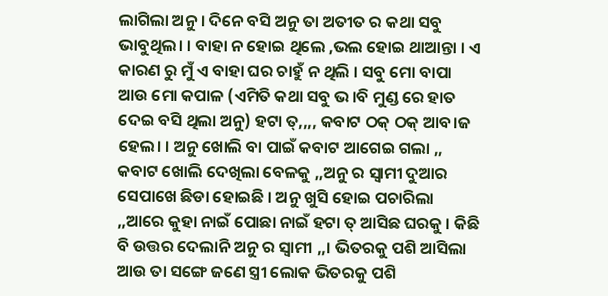ଲାଗିଲା ଅନୁ । ଦିନେ ବସି ଅନୁ ତା ଅତୀତ ର କଥା ସବୁ ଭାବୁଥିଲ। । ବାହା ନ ହୋଇ ଥିଲେ ,ଭଲ ହୋଇ ଥାଆନ୍ତା । ଏ କାରଣ ରୁ ମୁଁ ଏ ବାହା ଘର ଚାହୁଁ ନ ଥିଲି । ସବୁ ମୋ ବାପା ଆଉ ମୋ କପାଳ (ଏମିତି କଥା ସବୁ ଭ।ବି ମୁଣ୍ଡ ରେ ହାତ ଦେଇ ବସି ଥିଲା ଅନୁ) ହଟା ତ୍,,,, କବାଟ ଠକ୍ ଠକ୍ ଆବ।ଜ ହେଲ। । ଅନୁ ଖୋଲି ବା ପାଇଁ କବାଟ ଆଗେଇ ଗଲା ,, କବାଟ ଖୋଲି ଦେଖିଲା ବେଳକୁ ,,ଅନୁ ର ସ୍ଵାମୀ ଦୁଆର ସେପାଖେ ଛିଡା ହୋଇଛି । ଅନୁ ଖୁସି ହୋଇ ପଚାରିଲା ,,ଆରେ କୁହା ନାଇଁ ପୋଛା ନାଇଁ ହଟା ତ୍ ଆସିଛ ଘରକୁ । କିଛି ବି ଉତ୍ତର ଦେଲାନି ଅନୁ ର ସ୍ଵାମୀ ,,। ଭିତରକୁ ପଶି ଆସିଲା ଆଉ ତା ସଙ୍ଗେ ଜଣେ ସ୍ତ୍ରୀ ଲୋକ ଭିତରକୁ ପଶି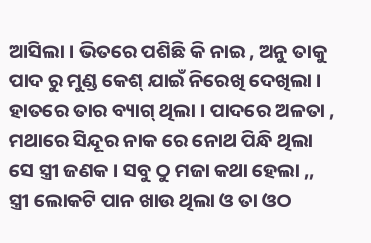ଆସିଲା । ଭିତରେ ପଶିଛି କି ନାଇ , ଅନୁ ତାକୁ ପାଦ ରୁ ମୁଣ୍ଡ କେଶ୍ ଯାଇଁ ନିରେଖି ଦେଖିଲା । ହାତରେ ତାର ବ୍ୟାଗ୍ ଥିଲା । ପାଦରେ ଅଳତା , ମଥାରେ ସିନ୍ଦୂର ନାକ ରେ ନୋଥ ପିନ୍ଧି ଥିଲା ସେ ସ୍ତ୍ରୀ ଜଣକ । ସବୁ ଠୁ ମଜା କଥା ହେଲା ,, ସ୍ତ୍ରୀ ଲୋକଟି ପାନ ଖାଉ ଥିଲା ଓ ତା ଓଠ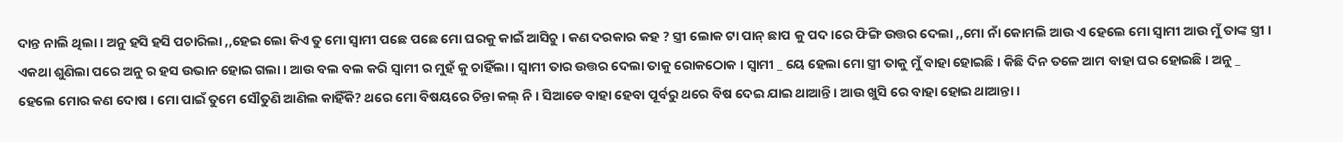ଦାନ୍ତ ନାଲି ଥିଲା । ଅନୁ ହସି ହସି ପଚାରିଲା ,,ହେଇ ଲୋ କିଏ ତୁ ମୋ ସ୍ବାମୀ ପଛେ ପଛେ ମୋ ଘରକୁ କାଇଁ ଆସିଚୁ । କଣ ଦରକାର କହ ? ସ୍ତ୍ରୀ ଲୋକ ଟା ପାନ୍ ଛାପ କୁ ପଦ।ରେ ଫିଙ୍ଗି ଉତ୍ତର ଦେଲା ,,ମୋ ନାଁ କୋମଲି ଆଉ ଏ ହେଲେ ମୋ ସ୍ବାମୀ ଆଉ ମୁଁ ତାଙ୍କ ସ୍ତ୍ରୀ । ଏକଥା ଶୁଣିଲା ପରେ ଅନୁ ର ହସ ଉଭାନ ହୋଇ ଗଲା । ଆଉ ବଲ ବଲ କରି ସ୍ଵାମୀ ର ମୁହଁ କୁ ଚାହିଁଲା । ସ୍ଵାମୀ ତାର ଉତ୍ତର ଦେଲା ତାକୁ ରୋକଠୋକ । ସ୍ଵାମୀ _ ୟେ ହେଲା ମୋ ସ୍ତ୍ରୀ ତାକୁ ମୁଁ ବାହା ହୋଇଛି । କିଛି ଦିନ ତଳେ ଆମ ବାହା ଘର ହୋଇଛି । ଅନୁ _ ହେଲେ ମୋର କଣ ଦୋଷ । ମୋ ପାଇଁ ତୁମେ ସୌତୁଣି ଆଣିଲ କାହିଁକି? ଥରେ ମୋ ବିଷୟରେ ଚିନ୍ତା କଲ୍ ନି । ସିଆଡେ ବାହା ହେବା ପୂର୍ବରୁ ଥରେ ବିଷ ଦେଇ ଯାଇ ଥାଆନ୍ତି । ଆଉ ଖୁସି ରେ ବାହା ହୋଇ ଥାଆନ୍ତା ।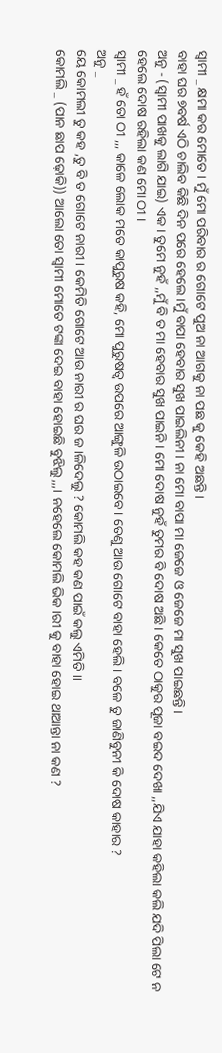ସ୍ଵାମୀ _ କ୍ଷମା କର ମୋତେ । ମୁଁ ମୋ ପରିବାର ର ଗୋଟେ ପୁଅ ନା ଆଗକୁ ନା ପଛ କୁ କେହି ଅଛନ୍ତି ।
ବାହା ଘର ୭ବର୍ଷ ଏଠି ଚାଲିବ କିଛି ଦିନ ପରେ ହେଲେ ।ମୁଁ ବାପା ହେବାର ସୁଖ ପାଇଲିନୀ । ନା ମୋ ବାପା ମା ଜେଜେ ଓ ଜେଜେ ମା ସୁଖ ପାଇଛନ୍ତି ।
ଅନୁ - (ସ୍ଵାମୀ ପାଖକୁ ଲାଗି ଯାଇ) ଏକ। ତୁମେ ନୁହଁ ,,ମୁଁ ବି ତ ମା ହେବାର ସୁଖ ପାଇନି । ମୋ ଦୋଷ ନୁହଁ ତୁମର ବି ଦୋଷ ଅଛି । କେତେ ଠାକୁର ପୂଜା ବଇଦ ଦେଖା ,,ଯିଏ ଯାହା କହିଲା କଲି ଯଦି ପିଲା ଟେ ନ ହେଲେ ଦୋଷ ରହିଲା କଣ ମୋ ଠୀ ।
ସ୍ଵାମୀ _ ହଁ ତୋ ଠୀ ,,, କାଳେ ଲୋକ ମତେ କାପୁରୁଷ କହି, ମୋ ପୁରୁଷତ୍ୱ ଉପରେ ଆଙ୍ଗୁଳି ଉଠାଇବେ। ତେଣୁ ଆଉ ଗୋଟେ ବାହା ହେଲି । ବଳେ ତୁ ଜାଣିବୁନୀ କି ଦୋଷ କାହାର ?
ଅନୁ _
ୟେ କୋମଲୀ ତୁ କହ ,ତୁ ବି ତ ଗୋଟେ ନାରୀ । କେମିତି ଗୋଟେ ଆଉ ନାରୀ ର ଘର ଜ।ଳିଦେଲୁ ? କୋମଲି କହ କଣ ପାଇଁ କଲୁ ଏମିତି ।।
କୋମଲି _ (ପାନ ଛାପ ଢ଼ୋକି)) ଆଲୋ ତୋ ସ୍ଵାମୀ ମୋତେ ଟଙ୍କା ଦେଇ ବାହା ହୋଇଛି ବୁଝିଲୁ,,,। ନହେଲେ କୋମଲି ଭିକ।ରୀ କୁ ବାହା ହୋଇ ଥାଆନ୍ତା ନା କଣ ?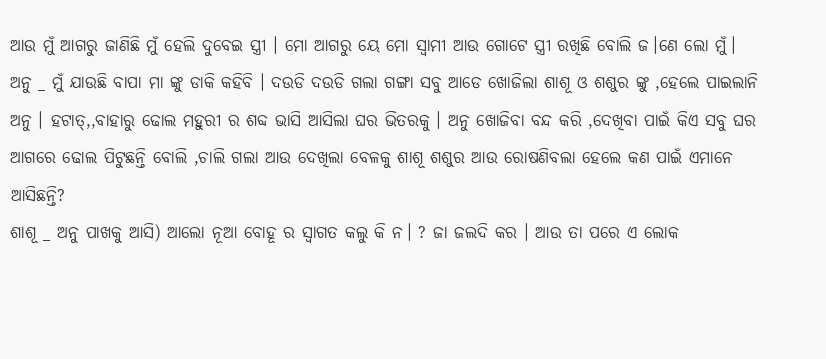ଆଉ ମୁଁ ଆଗରୁ ଜାଣିଛି ମୁଁ ହେଲି ଦୁବେଇ ସ୍ତ୍ରୀ । ମୋ ଆଗରୁ ୟେ ମୋ ସ୍ବାମୀ ଆଉ ଗୋଟେ ସ୍ତ୍ରୀ ରଖିଛି ବୋଲି ଜ।ଣେ ଲୋ ମୁଁ।
ଅନୁ _ ମୁଁ ଯାଉଛି ବାପା ମା ଙ୍କୁ ଡାକି କହିବି । ଦଉଡି ଦଉଡି ଗଲା ଗଙ୍ଗା ସବୁ ଆଡେ ଖୋଜିଲା ଶାଶୂ ଓ ଶଶୁର ଙ୍କୁ ,ହେଲେ ପାଇଲାନି ଅନୁ । ହଟାତ୍,,ବାହାରୁ ଢୋଲ ମହୁରୀ ର ଶବ୍ଦ ଭାସି ଆସିଲା ଘର ଭିତରକୁ । ଅନୁ ଖୋଜିବା ବନ୍ଦ କରି ,ଦେଖିବା ପାଇଁ କିଏ ସବୁ ଘର ଆଗରେ ଢୋଲ ପିଟୁଛନ୍ତି ବୋଲି ,ଚାଲି ଗଲା ଆଉ ଦେଖିଲା ବେଳକୁ ଶାଶୂ ଶଶୁର ଆଉ ରୋଷଣିବଲା ହେଲେ କଣ ପାଇଁ ଏମାନେ ଆସିଛନ୍ତି?
ଶାଶୂ _ ଅନୁ ପାଖକୁ ଆସି) ଆଲୋ ନୂଆ ବୋହୂ ର ସ୍ବାଗତ କଲୁ କି ନ। ? ଜା ଜଲଦି କର । ଆଉ ତା ପରେ ଏ ଲୋକ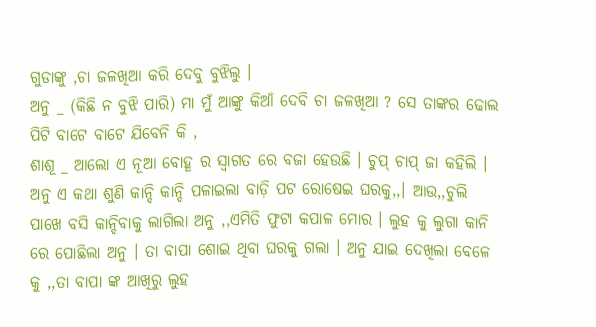ଗୁଡାଙ୍କୁ ,ଚା ଜଳଖିଆ କରି ଦେବୁ ବୁଝିଲୁ ।
ଅନୁ _ (କିଛି ନ ବୁଝି ପାରି) ମା ମୁଁ ଆଙ୍କୁ କିଆଁ ଦେବି ଚା ଜଳଖିଆ ? ସେ ତାଙ୍କର ଢୋଲ ପିଟି ବାଟେ ବାଟେ ଯିବେନି କି ,
ଶାଶୂ _ ଆଲୋ ଏ ନୂଆ ବୋହୂ ର ସ୍ବାଗତ ରେ ବଜା ହେଉଛି । ଚୁପ୍ ଚାପ୍ ଜା କହିଲି । ଅନୁ ଏ କଥା ଶୁଣି କାନ୍ଦି କାନ୍ଦି ପଳାଇଲା ବାଡ଼ି ପଟ ରୋଷେଇ ଘରକୁ,,। ଆଉ,,ଚୁଲି ପାଖେ ବସି କାନ୍ଦିବାକୁ ଲାଗିଲା ଅନୁ ,,ଏମିତି ଫୁଟା କପାଳ ମୋର । ଲୁହ କୁ ଲୁଗା କାନି ରେ ପୋଛିଲା ଅନୁ । ତା ବାପା ଶୋଇ ଥିବା ଘରକୁ ଗଲା । ଅନୁ ଯାଇ ଦେଖିଲା ବେଳେ କୁ ,,ତା ବାପା ଙ୍କ ଆଖିରୁ ଲୁହ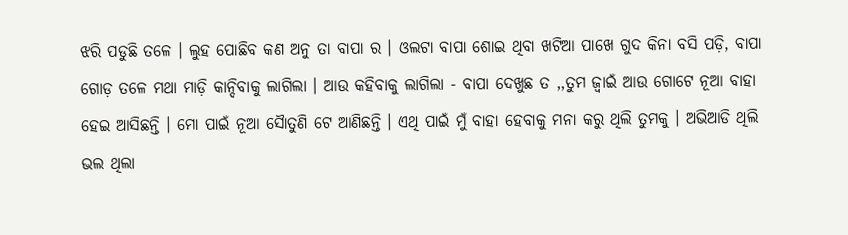ଝରି ପଡୁଛି ତଳେ । ଲୁହ ପୋଛିବ କଣ ଅନୁ ତା ବାପା ର । ଓଲଟା ବାପା ଶୋଇ ଥିବା ଖଟିଆ ପାଖେ ଗୁଦ କିନା ବସି ପଡ଼ି, ବାପା ଗୋଡ଼ ତଳେ ମଥା ମାଡ଼ି କାନ୍ଦିବାକୁ ଲାଗିଲା । ଆଉ କହିବାକୁ ଲାଗିଲା - ବାପା ଦେଖୁଛ ତ ,,ତୁମ ଜ୍ବାଇଁ ଆଉ ଗୋଟେ ନୂଆ ବାହା ହେଇ ଆସିଛନ୍ତି । ମୋ ପାଇଁ ନୂଆ ସୈାତୁଣି ଟେ ଆଣିଛନ୍ତି । ଏଥି ପାଇଁ ମୁଁ ବାହା ହେବାକୁ ମନା କରୁ ଥିଲି ତୁମକୁ । ଅଭିଆଡି ଥିଲି ଭଲ ଥିଲା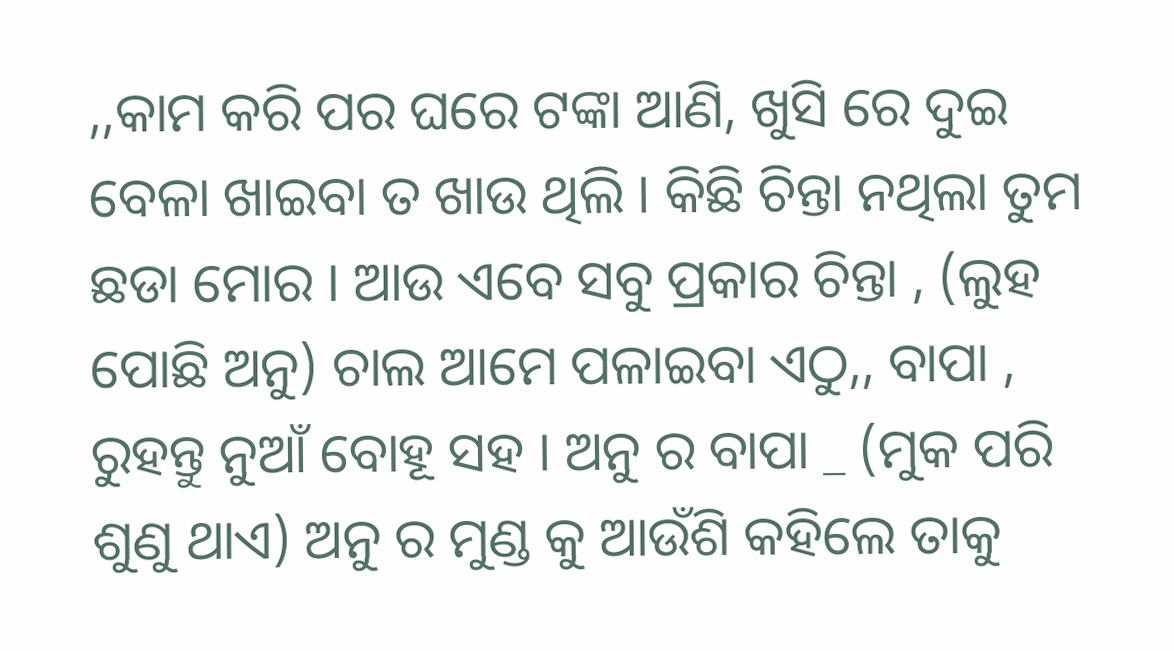,,କାମ କରି ପର ଘରେ ଟଙ୍କା ଆଣି, ଖୁସି ରେ ଦୁଇ ବେଳା ଖାଇବା ତ ଖାଉ ଥିଲି । କିଛି ଚିନ୍ତା ନଥିଲା ତୁମ ଛଡା ମୋର । ଆଉ ଏବେ ସବୁ ପ୍ରକାର ଚିନ୍ତା , (ଲୁହ ପୋଛି ଅନୁ) ଚାଲ ଆମେ ପଳାଇବା ଏଠୁ,, ବାପା , ରୁହନ୍ତୁ ନୁଆଁ ବୋହୂ ସହ । ଅନୁ ର ବାପା _ (ମୁକ ପରି ଶୁଣୁ ଥାଏ) ଅନୁ ର ମୁଣ୍ଡ କୁ ଆଉଁଶି କହିଲେ ତାକୁ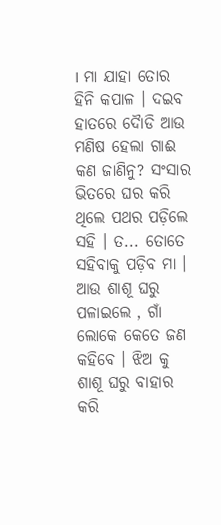। ମା ଯାହା ତୋର ହିନି କପାଳ । ଦଇବ ହାତରେ ଦୋୖଡି ଆଉ ମଣିଷ ହେଲା ଗାଈ କଣ ଜାଣିନୁ? ସଂସାର ଭିତରେ ଘର କରି ଥିଲେ ପଥର ପଡ଼ିଲେ ସହି । ତ... ତୋତେ ସହିବାକୁ ପଡ଼ିବ ମା । ଆଉ ଶାଶୂ ଘରୁ ପଳାଇଲେ , ଗାଁ ଲୋକେ କେତେ ଜଣ କହିବେ । ଝିଅ କୁ ଶାଶୂ ଘରୁ ବାହାର କରି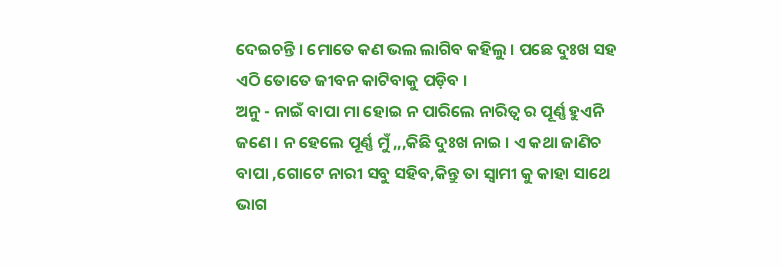ଦେଇଚନ୍ତି । ମୋତେ କଣ ଭଲ ଲାଗିବ କହିଲୁ । ପଛେ ଦୁଃଖ ସହ ଏଠି ତୋତେ ଜୀବନ କାଟିବାକୁ ପଡ଼ିବ ।
ଅନୁ - ନାଇଁ ବାପା ମା ହୋଇ ନ ପାରିଲେ ନାରିତ୍ଵ ର ପୂର୍ଣ୍ଣ ହୁଏନି ଜଣେ । ନ ହେଲେ ପୂର୍ଣ୍ଣ ମୁଁ ,,,କିଛି ଦୁଃଖ ନାଇ । ଏ କଥା ଜାଣିଚ ବାପା ,ଗୋଟେ ନାରୀ ସବୁ ସହିବ,କିନ୍ତୁ ତା ସ୍ଵାମୀ କୁ କାହା ସାଥେ ଭାଗ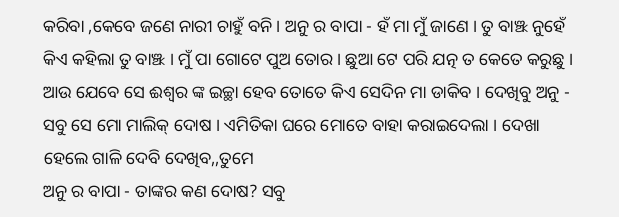କରିବା ,କେବେ ଜଣେ ନାରୀ ଚାହୁଁ ବନି । ଅନୁ ର ବାପା - ହଁ ମା ମୁଁ ଜାଣେ । ତୁ ବାଞ୍ଝ ନୁହେଁ କିଏ କହିଲା ତୁ ବାଞ୍ଝ । ମୁଁ ପା ଗୋଟେ ପୁଅ ତୋର । ଛୁଆ ଟେ ପରି ଯତ୍ନ ତ କେତେ କରୁଛୁ । ଆଉ ଯେବେ ସେ ଈଶ୍ୱର ଙ୍କ ଇଚ୍ଛା ହେବ ତୋତେ କିଏ ସେଦିନ ମା ଡାକିବ । ଦେଖିବୁ ଅନୁ - ସବୁ ସେ ମୋ ମାଲିକ୍ ଦୋଷ । ଏମିତିକା ଘରେ ମୋତେ ବାହା କରାଇଦେଲା । ଦେଖା ହେଲେ ଗାଳି ଦେବି ଦେଖିବ,,ତୁମେ
ଅନୁ ର ବାପା - ତାଙ୍କର କଣ ଦୋଷ? ସବୁ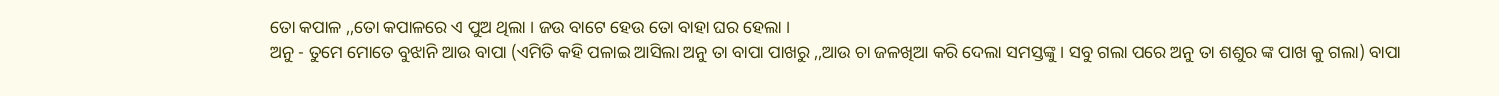ତୋ କପାଳ ,,ତୋ କପାଳରେ ଏ ପୁଅ ଥିଲା । ଜଉ ବାଟେ ହେଉ ତୋ ବାହା ଘର ହେଲା ।
ଅନୁ - ତୁମେ ମୋତେ ବୁଝାନି ଆଉ ବାପା (ଏମିତି କହି ପଳାଇ ଆସିଲା ଅନୁ ତା ବାପା ପାଖରୁ ,,ଆଉ ଚା ଜଳଖିଆ କରି ଦେଲା ସମସ୍ତଙ୍କୁ। ସବୁ ଗଲା ପରେ ଅନୁ ତା ଶଶୁର ଙ୍କ ପାଖ କୁ ଗଲା) ବାପା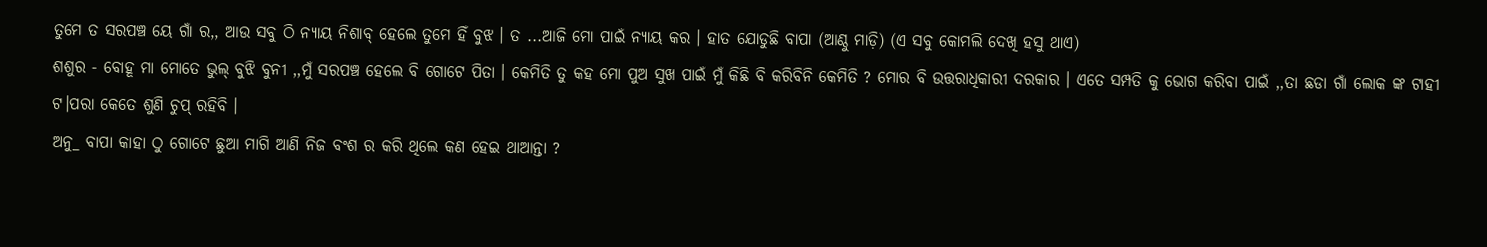ତୁମେ ତ ସରପଞ୍ଚ ୟେ ଗାଁ ର,, ଆଉ ସବୁ ଠି ନ୍ୟାୟ ନିଶାବ୍ ହେଲେ ତୁମେ ହିଁ ବୁଝ । ତ ...ଆଜି ମୋ ପାଇଁ ନ୍ୟାୟ କର । ହାତ ଯୋଡୁଛି ବାପା (ଆଣ୍ଠୁ ମାଡ଼ି) (ଏ ସବୁ କୋମଲି ଦେଖି ହସୁ ଥାଏ)
ଶଶୁର - ବୋହୂ ମା ମୋତେ ଭୁଲ୍ ବୁଝି ବୁନୀ ,,ମୁଁ ସରପଞ୍ଚ ହେଲେ ବି ଗୋଟେ ପିତା । କେମିତି ତୁ କହ ମୋ ପୁଅ ସୁଖ ପାଇଁ ମୁଁ କିଛି ବି କରିବିନି କେମିତି ? ମୋର ବି ଉତ୍ତରାଧିକାରୀ ଦରକାର । ଏତେ ସମ୍ପତି କୁ ଭୋଗ କରିବା ପାଇଁ ,,ତା ଛଡା ଗାଁ ଲୋକ ଙ୍କ ଟାହୀ ଟ।ପରା କେତେ ଶୁଣି ଚୁପ୍ ରହିବି ।
ଅନୁ_ ବାପା କାହା ଠୁ ଗୋଟେ ଛୁଆ ମାଗି ଆଣି ନିଜ ବଂଶ ର କରି ଥିଲେ କଣ ହେଇ ଥାଆନ୍ତା ?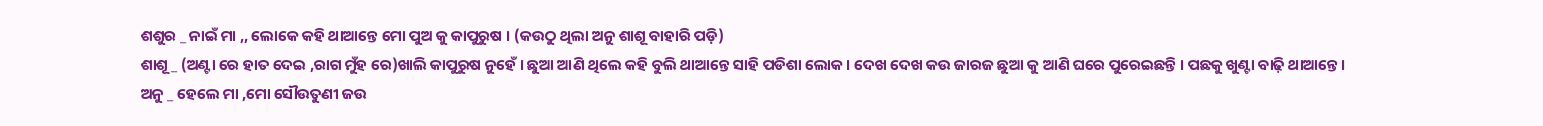ଶଶୁର _ ନାଇଁ ମା ,, ଲୋକେ କହି ଥାଆନ୍ତେ ମୋ ପୁଅ କୁ କାପୁରୁଷ । (କଉଠୁ ଥିଲା ଅନୁ ଶାଶୂ ବାହାରି ପଡ଼ି)
ଶାଶୂ _ (ଅଣ୍ଟା ରେ ହାତ ଦେଇ ,ରାଗ ମୁଁହ ରେ)ଖାଲି କାପୁରୁଷ ନୁହେଁ । ଛୁଆ ଆଣି ଥିଲେ କହି ବୁଲି ଥାଆନ୍ତେ ସାହି ପଡିଶା ଲୋକ । ଦେଖ ଦେଖ କଉ ଜାରଜ ଛୁଆ କୁ ଆଣି ଘରେ ପୁରେଇଛନ୍ତି । ପଛକୁ ଖୁଣ୍ଟା ବାଢ଼ି ଥାଆନ୍ତେ ।
ଅନୁ _ ହେଲେ ମା ,ମୋ ସୌଉତୁଣୀ ଜଉ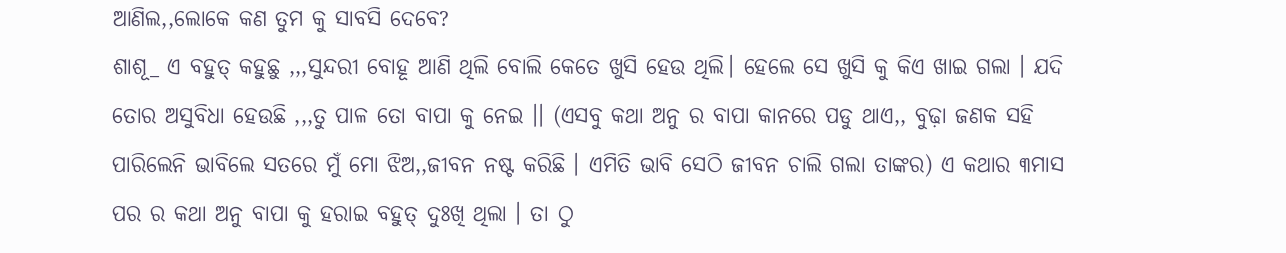ଆଣିଲ,,ଲୋକେ କଣ ତୁମ କୁ ସାବସି ଦେବେ?
ଶାଶୂ_ ଏ ବହୁତ୍ କହୁଛୁ ,,,ସୁନ୍ଦରୀ ବୋହୂ ଆଣି ଥିଲି ବୋଲି କେତେ ଖୁସି ହେଉ ଥିଲି। ହେଲେ ସେ ଖୁସି କୁ କିଏ ଖାଇ ଗଲା । ଯଦି ତୋର ଅସୁବିଧା ହେଉଛି ,,,ତୁ ପାଳ ତୋ ବାପା କୁ ନେଇ ।। (ଏସବୁ କଥା ଅନୁ ର ବାପା କାନରେ ପଡୁ ଥାଏ,, ବୁଢ଼ା ଜଣକ ସହି ପାରିଲେନି ଭାବିଲେ ସତରେ ମୁଁ ମୋ ଝିଅ,,ଜୀବନ ନଷ୍ଟ କରିଛି । ଏମିତି ଭାବି ସେଠି ଜୀବନ ଚାଲି ଗଲା ତାଙ୍କର) ଏ କଥାର ୩ମାସ ପର ର କଥା ଅନୁ ବାପା କୁ ହରାଇ ବହୁତ୍ ଦୁଃଖି ଥିଲା । ତା ଠୁ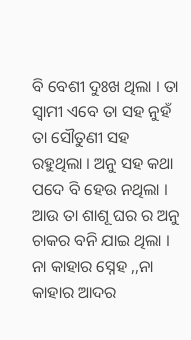ବି ବେଶୀ ଦୁଃଖ ଥିଲା । ତା ସ୍ବାମୀ ଏବେ ତା ସହ ନୁହଁ ତା ସୌତୁଣୀ ସହ ରହୁଥିଲା । ଅନୁ ସହ କଥା ପଦେ ବି ହେଉ ନଥିଲା । ଆଉ ତା ଶାଶୂ ଘର ର ଅନୁ ଚାକର ବନି ଯାଇ ଥିଲା । ନା କାହାର ସ୍ନେହ ,,ନା କାହାର ଆଦର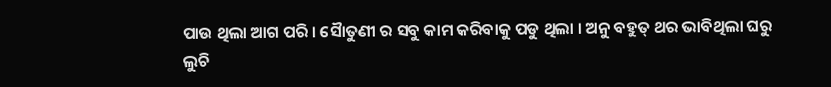ପାଉ ଥିଲା ଆଗ ପରି । ସୈାତୁଣୀ ର ସବୁ କାମ କରିବାକୁ ପଡୁ ଥିଲା । ଅନୁ ବହୁତ୍ ଥର ଭାବିଥିଲା ଘରୁ ଲୁଚି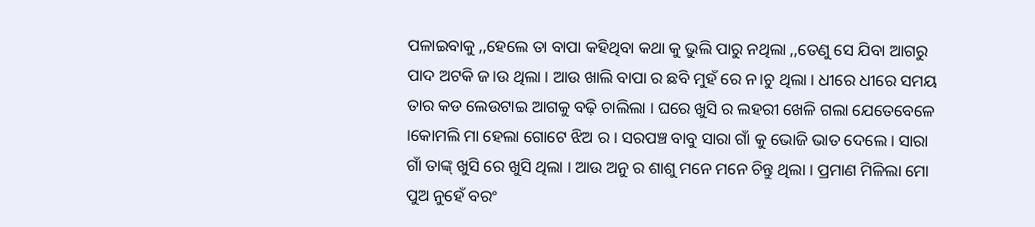ପଳାଇବାକୁ ,,ହେଲେ ତା ବାପା କହିଥିବା କଥା କୁ ଭୁଲି ପାରୁ ନଥିଲା ,,ତେଣୁ ସେ ଯିବା ଆଗରୁ ପାଦ ଅଟକି ଜ।ଉ ଥିଲା । ଆଉ ଖାଲି ବାପା ର ଛବି ମୁହଁ ରେ ନ।ଚୁ ଥିଲା । ଧୀରେ ଧୀରେ ସମୟ ତାର କଡ ଲେଉଟାଇ ଆଗକୁ ବଢ଼ି ଚାଲିଲା । ଘରେ ଖୁସି ର ଲହରୀ ଖେଳି ଗଲା ଯେତେବେଳେ ।କୋମଲି ମା ହେଲା ଗୋଟେ ଝିଅ ର । ସରପଞ୍ଚ ବାବୁ ସାରା ଗାଁ କୁ ଭୋଜି ଭାତ ଦେଲେ । ସାରା ଗାଁ ତାଙ୍କ୍ ଖୁସି ରେ ଖୁସି ଥିଲା । ଆଉ ଅନୁ ର ଶାଶୁ ମନେ ମନେ ଚିନ୍ତୁ ଥିଲା । ପ୍ରମାଣ ମିଳିଲା ମୋ ପୁଅ ନୁହେଁ ବରଂ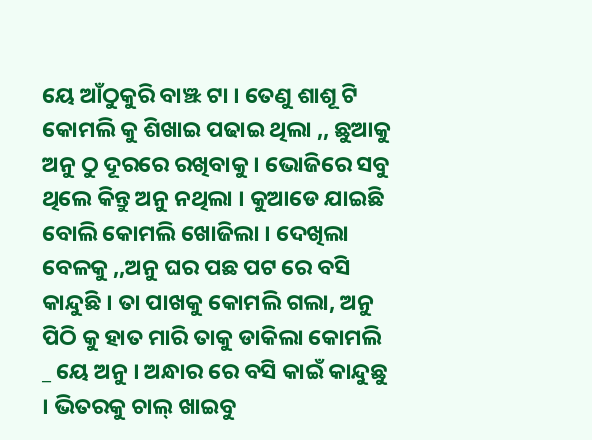ୟେ ଆଁଠୁକୁରି ବାଞ୍ଝ ଟା । ତେଣୁ ଶାଶୂ ଟି କୋମଲି କୁ ଶିଖାଇ ପଢାଇ ଥିଲା ,, ଛୁଆକୁ ଅନୁ ଠୁ ଦୂରରେ ରଖିବାକୁ । ଭୋଜିରେ ସବୁ ଥିଲେ କିନ୍ତୁ ଅନୁ ନଥିଲା । କୁଆଡେ ଯାଇଛି ବୋଲି କୋମଲି ଖୋଜିଲା । ଦେଖିଲା ବେଳକୁ ,,ଅନୁ ଘର ପଛ ପଟ ରେ ବସି କାନ୍ଦୁଛି । ତା ପାଖକୁ କୋମଲି ଗଲା, ଅନୁ ପିଠି କୁ ହାତ ମାରି ତାକୁ ଡାକିଲା କୋମଲି _ ୟେ ଅନୁ । ଅନ୍ଧାର ରେ ବସି କାଇଁ କାନ୍ଦୁଛୁ । ଭିତରକୁ ଚାଲ୍ ଖାଇବୁ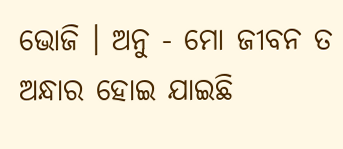ଭୋଜି । ଅନୁ - ମୋ ଜୀବନ ତ ଅନ୍ଧାର ହୋଇ ଯାଇଛି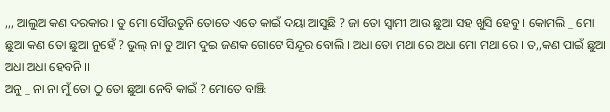,,, ଆଲୁଅ କଣ ଦରକାର । ତୁ ମୋ ସୌଉତୁନି ତୋତେ ଏତେ କାଇଁ ଦୟା ଆସୁଛି ? ଜା ତୋ ସ୍ଵାମୀ ଆଉ ଛୁଆ ସହ ଖୁସି ହେବୁ । କୋମଲି _ ମୋ ଛୁଆ କଣ ତୋ ଛୁଆ ନୁହେଁ ? ଭୁଲ୍ ନା ତୁ ଆମ ଦୁଇ ଜଣକ ଗୋଟେ ସିନ୍ଦୂର ବୋଲି । ଅଧା ତୋ ମଥା ରେ ଅଧା ମୋ ମଥା ରେ । ତ,,କଣ ପାଇଁ ଛୁଆ ଅଧା ଅଧା ହେବନି ।।
ଅନୁ _ ନା ନା ମୁଁ ତୋ ଠୁ ତୋ ଛୁଆ ନେବି କାଇଁ ? ମୋତେ ବାଞ୍ଝି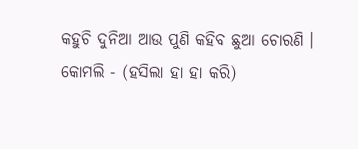କହୁଚି ଦୁନିଆ ଆଉ ପୁଣି କହିବ ଛୁଆ ଚୋରଣି ।
କୋମଲି - (ହସିଲା ହା ହା କରି)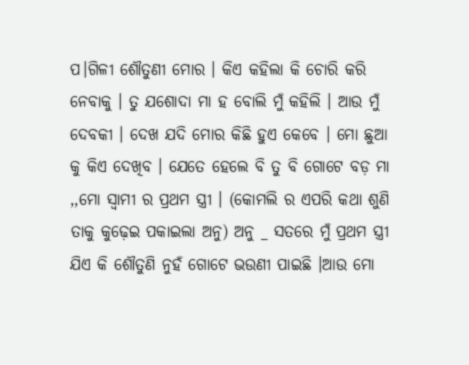ପ।ଗିଳୀ ଶୌତୁଣୀ ମୋର । କିଏ କହିଲା କି ଚୋରି କରି ନେବାକୁ । ତୁ ଯଶୋଦା ମା ହ ବୋଲି ମୁଁ କହିଲି । ଆଉ ମୁଁ ଦେବକୀ । ଦେଖ ଯଦି ମୋର କିଛି ହୁଏ କେବେ । ମୋ ଛୁଆ କୁ କିଏ ଦେଖିବ । ଯେତେ ହେଲେ ବି ତୁ ବି ଗୋଟେ ବଡ଼ ମା ,,ମୋ ସ୍ବାମୀ ର ପ୍ରଥମ ସ୍ତ୍ରୀ । (କୋମଲି ର ଏପରି କଥା ଶୁଣି ତାକୁ କୁଢ଼େଇ ପକାଇଲା ଅନୁ) ଅନୁ _ ସତରେ ମୁଁ ପ୍ରଥମ ସ୍ତ୍ରୀ ଯିଏ କି ଶୌତୁଣି ନୁହଁ ଗୋଟେ ଭଉଣୀ ପାଇଛି ।ଆଉ ମୋ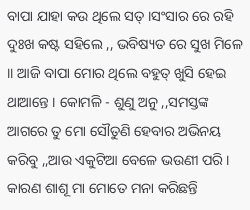ବାପା ଯାହା କଉ ଥିଲେ ସତ୍ ।ସଂସାର ରେ ରହି ଦୁଃଖ କଷ୍ଟ ସହିଲେ ,, ଭବିଷ୍ୟତ ରେ ସୁଖ ମିଳେ ।। ଆଜି ବାପା ମୋର ଥିଲେ ବହୁତ୍ ଖୁସି ହେଇ ଥାଆନ୍ତେ । କୋମଳି - ଶୁଣୁ ଅନୁ ,,ସମସ୍ତଙ୍କ ଆଗରେ ତୁ ମୋ ସୌତୁଣି ହେବାର ଅଭିନୟ କରିବୁ ,,ଆଉ ଏକୁଟିଆ ବେଳେ ଭଉଣୀ ପରି । କାରଣ ଶାଶୂ ମା ମୋତେ ମନା କରିଛନ୍ତି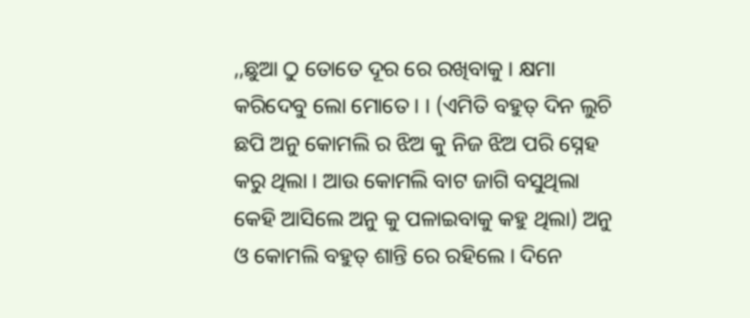,,ଛୁଆ ଠୁ ତୋତେ ଦୂର ରେ ରଖିବାକୁ । କ୍ଷମା କରିଦେବୁ ଲୋ ମୋତେ । । (ଏମିତି ବହୁତ୍ ଦିନ ଲୁଚି ଛପି ଅନୁ କୋମଲି ର ଝିଅ କୁ ନିଜ ଝିଅ ପରି ସ୍ନେହ କରୁ ଥିଲା । ଆଉ କୋମଲି ବାଟ ଜାଗି ବସୁଥିଲା କେହି ଆସିଲେ ଅନୁ କୁ ପଳାଇବାକୁ କହୁ ଥିଲା) ଅନୁ ଓ କୋମଲି ବହୁତ୍ ଶାନ୍ତି ରେ ରହିଲେ । ଦିନେ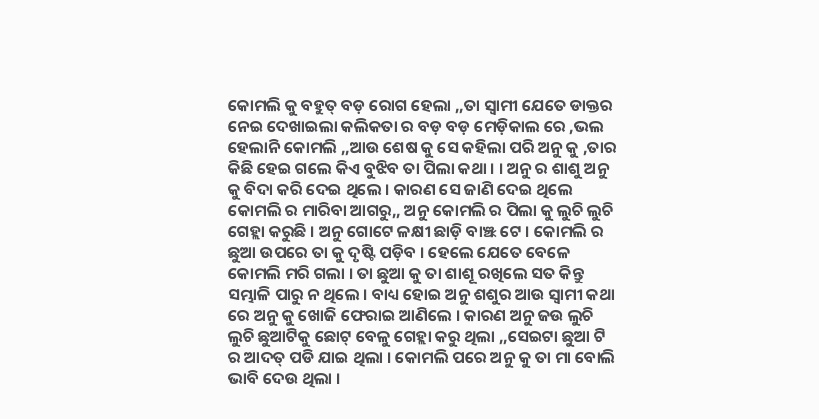କୋମଲି କୁ ବହୁତ୍ ବଡ଼ ରୋଗ ହେଲା ,,ତା ସ୍ବାମୀ ଯେତେ ଡାକ୍ତର ନେଇ ଦେଖାଇଲା କଲିକତା ର ବଡ଼ ବଡ଼ ମେଡ଼ିକାଲ ରେ ,ଭଲ ହେଲାନି କୋମଲି ,,ଆଉ ଶେଷ କୁ ସେ କହିଲା ପରି ଅନୁ କୁ ,ତାର କିଛି ହେଇ ଗଲେ କିଏ ବୁଝିବ ତା ପିଲା କଥା । । ଅନୁ ର ଶାଶୁ ଅନୁ କୁ ବିଦା କରି ଦେଇ ଥିଲେ । କାରଣ ସେ ଜାଣି ଦେଇ ଥିଲେ କୋମଲି ର ମାରିବା ଆଗରୁ,, ଅନୁ କୋମଲି ର ପିଲା କୁ ଲୁଚି ଲୁଚି ଗେହ୍ଲା କରୁଛି । ଅନୁ ଗୋଟେ ଳକ୍ଷୀ ଛାଡ଼ି ବାଞ୍ଝ ଟେ । କୋମଲି ର ଛୁଆ ଉପରେ ତା କୁ ଦୃଷ୍ଟି ପଡ଼ିବ । ହେଲେ ଯେତେ ବେଳେ କୋମଲି ମରି ଗଲା । ତା ଛୁଆ କୁ ତା ଶାଶୂ ରଖିଲେ ସତ କିନ୍ତୁ ସମ୍ଭାଳି ପାରୁ ନ ଥିଲେ । ବାଧ୍ୟ ହୋଇ ଅନୁ ଶଶୁର ଆଉ ସ୍ଵାମୀ କଥା ରେ ଅନୁ କୁ ଖୋଜି ଫେରାଇ ଆଣିଲେ । କାରଣ ଅନୁ ଜଉ ଲୁଚି ଲୁଚି ଛୁଆଟିକୁ ଛୋଟ୍ ବେଳୁ ଗେହ୍ଲା କରୁ ଥିଲା ,,ସେଇଟା ଛୁଆ ଟି ର ଆଦତ୍ ପଡି ଯାଇ ଥିଲା । କୋମଲି ପରେ ଅନୁ କୁ ତା ମା ବୋଲି ଭାବି ଦେଉ ଥିଲା ।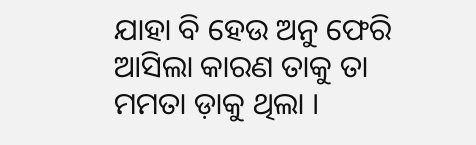ଯାହା ବି ହେଉ ଅନୁ ଫେରି ଆସିଲା କାରଣ ତାକୁ ତା ମମତା ଡ଼ାକୁ ଥିଲା ।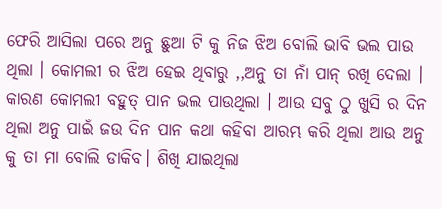ଫେରି ଆସିଲା ପରେ ଅନୁ ଛୁଆ ଟି କୁ ନିଜ ଝିଅ ବୋଲି ଭାବି ଭଲ ପାଉ ଥିଲା । କୋମଲୀ ର ଝିଅ ହେଇ ଥିବାରୁ ,,ଅନୁ ତା ନାଁ ପାନ୍ ରଖି ଦେଲା । କାରଣ କୋମଲୀ ବହୁତ୍ ପାନ ଭଲ ପାଉଥିଲା । ଆଉ ସବୁ ଠୁ ଖୁସି ର ଦିନ ଥିଲା ଅନୁ ପାଇଁ ଜଉ ଦିନ ପାନ କଥା କହିବା ଆରମ୍ଭ କରି ଥିଲା ଆଉ ଅନୁ କୁ ତା ମା ବୋଲି ଡାକିବ। ଶିଖି ଯାଇଥିଲା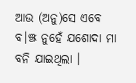ଆଉ (ଅନୁ)ସେ ଏବେ ବ।ଞ୍ଝ ନୁହେଁ ଯଶୋଦା ମା ବନି ଯାଇଥିଲା ।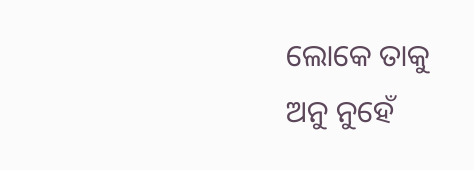ଲୋକେ ତାକୁ ଅନୁ ନୁହେଁ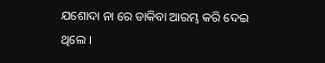ଯଶୋଦା ନା ରେ ଡାକିବା ଆରମ୍ଭ କରି ଦେଇ ଥିଲେ ।